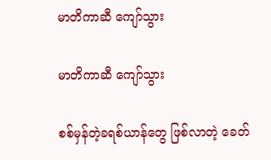မာတိကာဆီ ကျော်သွား

မာတိကာဆီ ကျော်သွား

စစ်မှန်တဲ့ခရစ်ယာန်တွေ ဖြစ်လာတဲ့ ခေတ်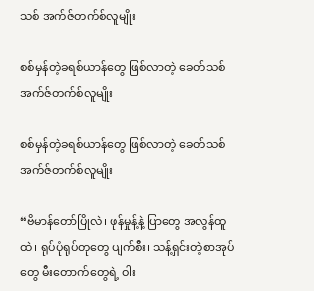သစ် အက်ဇ်တက်စ်လူမျိုး

စစ်မှန်တဲ့ခရစ်ယာန်တွေ ဖြစ်လာတဲ့ ခေတ်သစ် အက်ဇ်တက်စ်လူမျိုး

စစ်မှန်တဲ့ခရစ်ယာန်တွေ ဖြစ်လာတဲ့ ခေတ်သစ် အက်ဇ်တက်စ်လူမျိုး

“ဗိမာန်တော်ပြိုလဲ၊ ဖုန်မှုန့်နဲ့ ပြာတွေ အလွန်ထူထဲ၊ ရုပ်ပုံရုပ်တုတွေ ပျက်စီး၊ သန့်ရှင်းတဲ့စာအုပ်တွေ မီးတောက်တွေရဲ့ ဝါး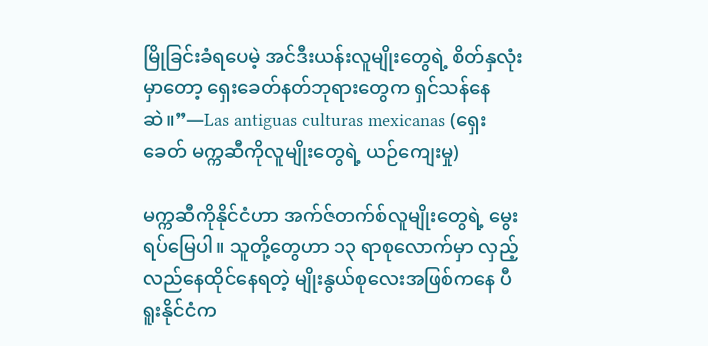မြိုခြင်းခံရပေမဲ့ အင်ဒီးယန်းလူမျိုးတွေရဲ့ စိတ်နှလုံးမှာတော့ ရှေးခေတ်နတ်ဘုရားတွေက ရှင်သန်နေဆဲ။”—Las antiguas culturas mexicanas (ရှေးခေတ် မက္ကဆီကိုလူမျိုးတွေရဲ့ ယဉ်ကျေးမှု)

မက္ကဆီကိုနိုင်ငံဟာ အက်ဇ်တက်စ်လူမျိုးတွေရဲ့ မွေးရပ်မြေပါ။ သူတို့တွေဟာ ၁၃ ရာစုလောက်မှာ လှည့်လည်နေထိုင်နေရတဲ့ မျိုးနွယ်စုလေးအဖြစ်ကနေ ပီရူးနိုင်ငံက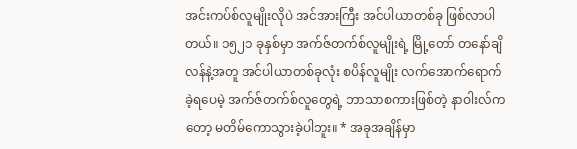အင်းကပ်စ်လူမျိုးလိုပဲ အင်အားကြီး အင်ပါယာတစ်ခု ဖြစ်လာပါတယ်။ ၁၅၂၁ ခုနှစ်မှာ အက်ဇ်တက်စ်လူမျိုးရဲ့ မြို့တော် တနော်ချိလန်နဲ့အတူ အင်ပါယာတစ်ခုလုံး စပိန်လူမျိုး လက်အောက်ရောက်ခဲ့ရပေမဲ့ အက်ဇ်တက်စ်လူတွေရဲ့ ဘာသာစကားဖြစ်တဲ့ နာဝါးလ်ကတော့ မတိမ်ကောသွားခဲ့ပါဘူး။ * အခုအချိန်မှာ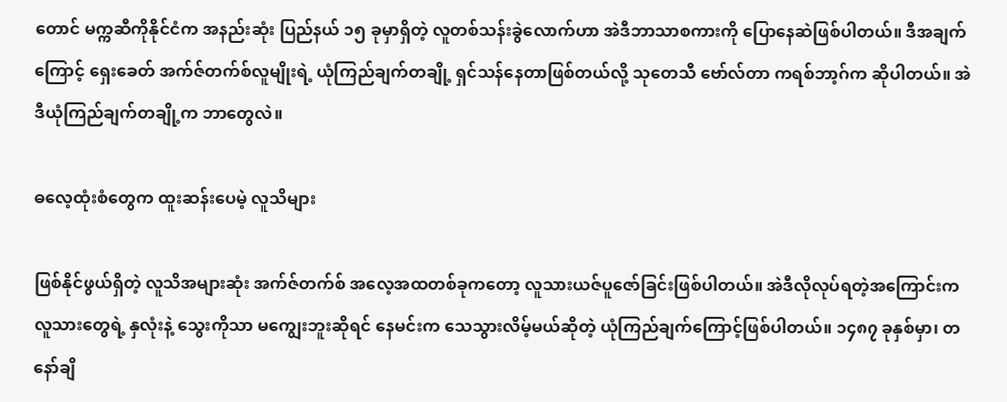တောင် မက္ကဆီကိုနိုင်ငံက အနည်းဆုံး ပြည်နယ် ၁၅ ခုမှာရှိတဲ့ လူတစ်သန်းခွဲလောက်ဟာ အဲဒီဘာသာစကားကို ပြောနေဆဲဖြစ်ပါတယ်။ ဒီအချက်ကြောင့် ရှေးခေတ် အက်ဇ်တက်စ်လူမျိုးရဲ့ ယုံကြည်ချက်တချို့ ရှင်သန်နေတာဖြစ်တယ်လို့ သုတေသီ ဗော်လ်တာ ကရစ်ဘာ့ဂ်က ဆိုပါတယ်။ အဲဒီယုံကြည်ချက်တချို့က ဘာတွေလဲ။

ဓလေ့ထုံးစံတွေက ထူးဆန်းပေမဲ့ လူသိများ

ဖြစ်နိုင်ဖွယ်ရှိတဲ့ လူသိအများဆုံး အက်ဇ်တက်စ် အလေ့အထတစ်ခုကတော့ လူသားယဇ်ပူဇော်ခြင်းဖြစ်ပါတယ်။ အဲဒီလိုလုပ်ရတဲ့အကြောင်းက လူသားတွေရဲ့ နှလုံးနဲ့ သွေးကိုသာ မကျွေးဘူးဆိုရင် နေမင်းက သေသွားလိမ့်မယ်ဆိုတဲ့ ယုံကြည်ချက်ကြောင့်ဖြစ်ပါတယ်။ ၁၄၈၇ ခုနှစ်မှာ၊ တနော်ချိ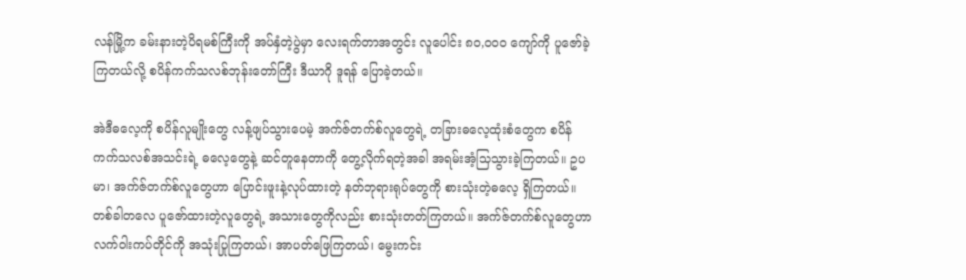လန်မြို့က ခမ်းနားတဲ့ပိရမစ်ကြီးကို အပ်နှံတဲ့ပွဲမှာ လေးရက်တာအတွင်း လူပေါင်း ၈၀,၀၀၀ ကျော်ကို ပူဇော်ခဲ့ကြတယ်လို့ စပိန်ကက်သလစ်ဘုန်းတော်ကြီး ဒီယာဂို ဒူရန် ပြောခဲ့တယ်။

အဲဒီဓလေ့ကို စပိန်လူမျိုးတွေ လန့်ဖျပ်သွားပေမဲ့ အက်ဇ်တက်စ်လူတွေရဲ့ တခြားဓလေ့ထုံးစံတွေက စပိန်ကက်သလစ်အသင်းရဲ့ ဓလေ့တွေနဲ့ ဆင်တူနေတာကို တွေ့လိုက်ရတဲ့အခါ အရမ်းအံ့သြသွားခဲ့ကြတယ်။ ဥပမာ၊ အက်ဇ်တက်စ်လူတွေဟာ ပြောင်းဖူးနဲ့လုပ်ထားတဲ့ နတ်ဘုရားရုပ်တွေကို စားသုံးတဲ့ဓလေ့ ရှိကြတယ်။ တစ်ခါတလေ ပူဇော်ထားတဲ့လူတွေရဲ့ အသားတွေကိုလည်း စားသုံးတတ်ကြတယ်။ အက်ဇ်တက်စ်လူတွေဟာ လက်ဝါးကပ်တိုင်ကို အသုံးပြုကြတယ်၊ အာပတ်ဖြေကြတယ်၊ မွေးကင်း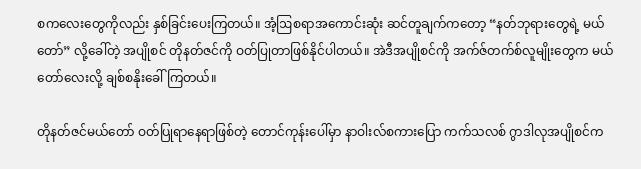စကလေးတွေကိုလည်း နှစ်ခြင်းပေးကြတယ်။ အံ့ဩစရာအကောင်းဆုံး ဆင်တူချက်ကတော့ “နတ်ဘုရားတွေရဲ့ မယ်တော်” လို့ခေါ်တဲ့ အပျိုစင် တိုနတ်ဇင်ကို ဝတ်ပြုတာဖြစ်နိုင်ပါတယ်။ အဲဒီအပျိုစင်ကို အက်ဇ်တက်စ်လူမျိုးတွေက မယ်တော်လေးလို့ ချစ်စနိုးခေါ်ကြတယ်။

တိုနတ်ဇင်မယ်တော် ဝတ်ပြုရာနေရာဖြစ်တဲ့ တောင်ကုန်းပေါ်မှာ နာဝါးလ်စကားပြော ကက်သလစ် ဂွာဒါလုအပျိုစင်က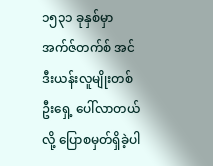၁၅၃၁ ခုနှစ်မှာ အက်ဇ်တက်စ် အင်ဒီးယန်းလူမျိုးတစ်ဦးရှေ့ ပေါ်လာတယ်လို့ ပြောစမှတ်ရှိခဲ့ပါ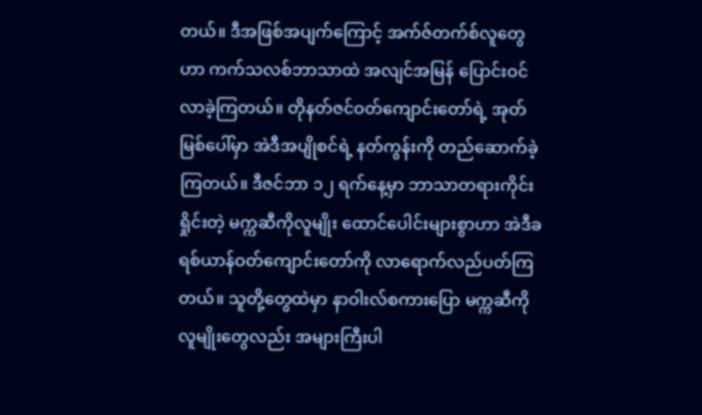တယ်။ ဒီအဖြစ်အပျက်ကြောင့် အက်ဇ်တက်စ်လူတွေဟာ ကက်သလစ်ဘာသာထဲ အလျင်အမြန် ပြောင်းဝင်လာခဲ့ကြတယ်။ တိုနတ်ဇင်ဝတ်ကျောင်းတော်ရဲ့ အုတ်မြစ်ပေါ်မှာ အဲဒီအပျိုစင်ရဲ့ နတ်ကွန်းကို တည်ဆောက်ခဲ့ကြတယ်။ ဒီဇင်ဘာ ၁၂ ရက်နေ့မှာ ဘာသာတရားကိုင်းရှိုင်းတဲ့ မက္ကဆီကိုလူမျိုး ထောင်ပေါင်းများစွာဟာ အဲဒီခရစ်ယာန်ဝတ်ကျောင်းတော်ကို လာရောက်လည်ပတ်ကြတယ်။ သူတို့တွေထဲမှာ နာဝါးလ်စကားပြော မက္ကဆီကိုလူမျိုးတွေလည်း အများကြီးပါ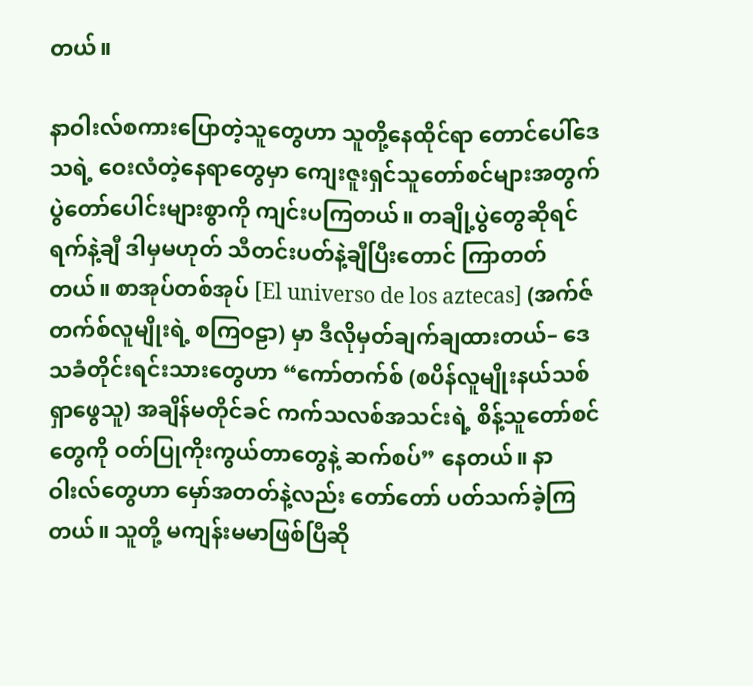တယ်။

နာဝါးလ်စကားပြောတဲ့သူတွေဟာ သူတို့နေထိုင်ရာ တောင်ပေါ်ဒေသရဲ့ ဝေးလံတဲ့နေရာတွေမှာ ကျေးဇူးရှင်သူတော်စင်များအတွက် ပွဲတော်ပေါင်းများစွာကို ကျင်းပကြတယ်။ တချို့ပွဲတွေဆိုရင် ရက်နဲ့ချီ ဒါမှမဟုတ် သီတင်းပတ်နဲ့ချီပြီးတောင် ကြာတတ်တယ်။ စာအုပ်တစ်အုပ် [El universo de los aztecas] (အက်ဇ်တက်စ်လူမျိုးရဲ့ စကြဝဠာ) မှာ ဒီလိုမှတ်ချက်ချထားတယ်– ဒေသခံတိုင်းရင်းသားတွေဟာ “ကော်တက်စ် (စပိန်လူမျိုးနယ်သစ်ရှာဖွေသူ) အချိန်မတိုင်ခင် ကက်သလစ်အသင်းရဲ့ စိန့်သူတော်စင်တွေကို ဝတ်ပြုကိုးကွယ်တာတွေနဲ့ ဆက်စပ်” နေတယ်။ နာဝါးလ်တွေဟာ မှော်အတတ်နဲ့လည်း တော်တော် ပတ်သက်ခဲ့ကြတယ်။ သူတို့ မကျန်းမမာဖြစ်ပြီဆို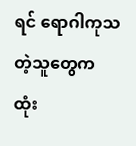ရင် ရောဂါကုသတဲ့သူတွေက ထုံး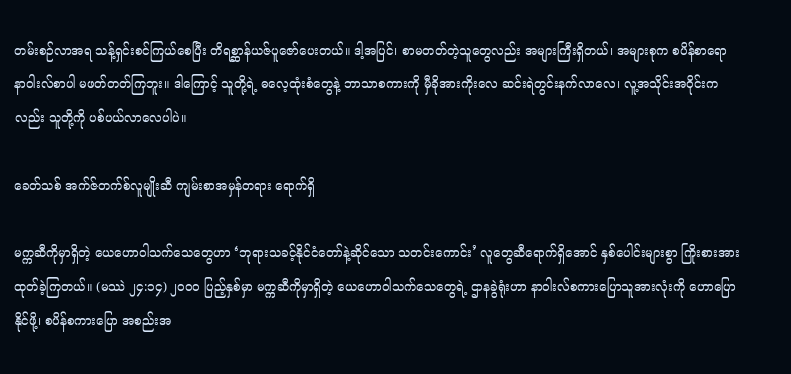တမ်းစဉ်လာအရ သန့်ရှင်းစင်ကြယ်စေပြီး တိရစ္ဆာန်ယဇ်ပူဇော်ပေးတယ်။ ဒါ့အပြင်၊ စာမတတ်တဲ့သူတွေလည်း အများကြီးရှိတယ်၊ အများစုက စပိန်စာရော နာဝါးလ်စာပါ မဖတ်တတ်ကြဘူး။ ဒါကြောင့် သူတို့ရဲ့ ဓလေ့ထုံးစံတွေနဲ့ ဘာသာစကားကို မှီခိုအားကိုးလေ ဆင်းရဲတွင်းနက်လာလေ၊ လူ့အသိုင်းအဝိုင်းကလည်း သူတို့ကို ပစ်ပယ်လာလေပါပဲ။

ခေတ်သစ် အက်ဇ်တက်စ်လူမျိုးဆီ ကျမ်းစာအမှန်တရား ရောက်ရှိ

မက္ကဆီကိုမှာရှိတဲ့ ယေဟောဝါသက်သေတွေဟာ ‘ဘုရားသခင့်နိုင်ငံတော်နဲ့ဆိုင်သော သတင်းကောင်း’ လူတွေဆီရောက်ရှိအောင် နှစ်ပေါင်းများစွာ ကြိုးစားအားထုတ်ခဲ့ကြတယ်။ (မဿဲ ၂၄:၁၄) ၂၀၀၀ ပြည့်နှစ်မှာ မက္ကဆီကိုမှာရှိတဲ့ ယေဟောဝါသက်သေတွေရဲ့ ဌာနခွဲရုံးဟာ နာဝါးလ်စကားပြောသူအားလုံးကို ဟောပြောနိုင်ဖို့၊ စပိန်စကားပြော အစည်းအ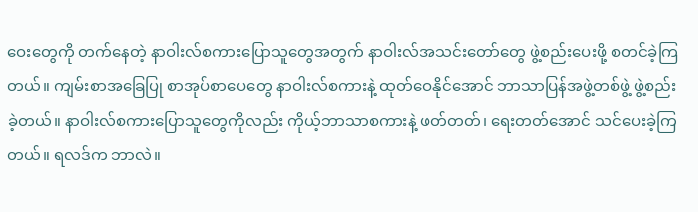ဝေးတွေကို တက်နေတဲ့ နာဝါးလ်စကားပြောသူတွေအတွက် နာဝါးလ်အသင်းတော်တွေ ဖွဲ့စည်းပေးဖို့ စတင်ခဲ့ကြတယ်။ ကျမ်းစာအခြေပြု စာအုပ်စာပေတွေ နာဝါးလ်စကားနဲ့ ထုတ်ဝေနိုင်အောင် ဘာသာပြန်အဖွဲ့တစ်ဖွဲ့ ဖွဲ့စည်းခဲ့တယ်။ နာဝါးလ်စကားပြောသူတွေကိုလည်း ကိုယ့်ဘာသာစကားနဲ့ ဖတ်တတ်၊ ရေးတတ်အောင် သင်ပေးခဲ့ကြတယ်။ ရလဒ်က ဘာလဲ။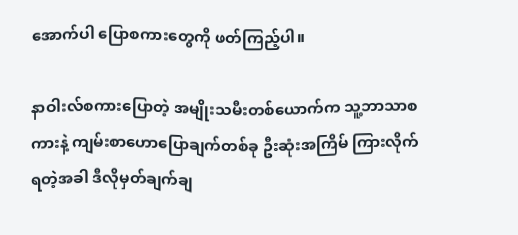အောက်ပါ ပြောစကားတွေကို ဖတ်ကြည့်ပါ။

နာဝါးလ်စကားပြောတဲ့ အမျိုးသမီးတစ်ယောက်က သူ့ဘာသာစကားနဲ့ ကျမ်းစာဟောပြောချက်တစ်ခု ဦးဆုံးအကြိမ် ကြားလိုက်ရတဲ့အခါ ဒီလိုမှတ်ချက်ချ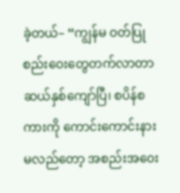ခဲ့တယ်– “ကျွန်မ ဝတ်ပြုစည်းဝေးတွေတက်လာတာ ဆယ်နှစ်ကျော်ပြီ၊ စပိန်စကားကို ကောင်းကောင်းနားမလည်တော့ အစည်းအဝေး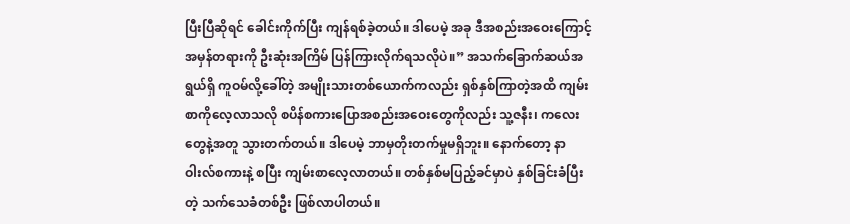ပြီးပြီဆိုရင် ခေါင်းကိုက်ပြီး ကျန်ရစ်ခဲ့တယ်။ ဒါပေမဲ့ အခု ဒီအစည်းအဝေးကြောင့် အမှန်တရားကို ဦးဆုံးအကြိမ် ပြန်ကြားလိုက်ရသလိုပဲ။” အသက်ခြောက်ဆယ်အရွယ်ရှိ ကူဝမ်လို့ခေါ်တဲ့ အမျိုးသားတစ်ယောက်ကလည်း ရှစ်နှစ်ကြာတဲ့အထိ ကျမ်းစာကိုလေ့လာသလို စပိန်စကားပြောအစည်းအဝေးတွေကိုလည်း သူ့ဇနီး၊ ကလေးတွေနဲ့အတူ သွားတက်တယ်။ ဒါပေမဲ့ ဘာမှတိုးတက်မှုမရှိဘူး။ နောက်တော့ နာဝါးလ်စကားနဲ့ စပြီး ကျမ်းစာလေ့လာတယ်။ တစ်နှစ်မပြည့်ခင်မှာပဲ နှစ်ခြင်းခံပြီးတဲ့ သက်သေခံတစ်ဦး ဖြစ်လာပါတယ်။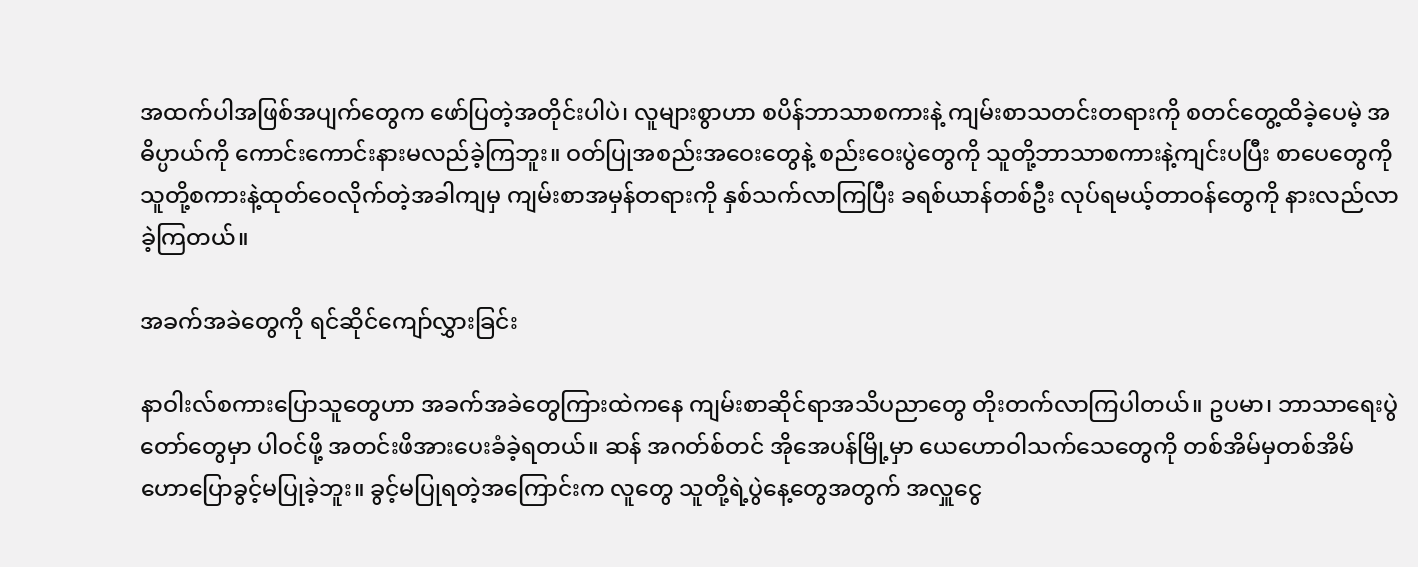အထက်ပါအဖြစ်အပျက်တွေက ဖော်ပြတဲ့အတိုင်းပါပဲ၊ လူများစွာဟာ စပိန်ဘာသာစကားနဲ့ ကျမ်းစာသတင်းတရားကို စတင်တွေ့ထိခဲ့ပေမဲ့ အဓိပ္ပာယ်ကို ကောင်းကောင်းနားမလည်ခဲ့ကြဘူး။ ဝတ်ပြုအစည်းအဝေးတွေနဲ့ စည်းဝေးပွဲတွေကို သူတို့ဘာသာစကားနဲ့ကျင်းပပြီး စာပေတွေကို သူတို့စကားနဲ့ထုတ်ဝေလိုက်တဲ့အခါကျမှ ကျမ်းစာအမှန်တရားကို နှစ်သက်လာကြပြီး ခရစ်ယာန်တစ်ဦး လုပ်ရမယ့်တာဝန်တွေကို နားလည်လာခဲ့ကြတယ်။

အခက်အခဲတွေကို ရင်ဆိုင်ကျော်လွှားခြင်း

နာဝါးလ်စကားပြောသူတွေဟာ အခက်အခဲတွေကြားထဲကနေ ကျမ်းစာဆိုင်ရာအသိပညာတွေ တိုးတက်လာကြပါတယ်။ ဥပမာ၊ ဘာသာရေးပွဲတော်တွေမှာ ပါဝင်ဖို့ အတင်းဖိအားပေးခံခဲ့ရတယ်။ ဆန် အဂတ်စ်တင် အိုအေပန်မြို့မှာ ယေဟောဝါသက်သေတွေကို တစ်အိမ်မှတစ်အိမ် ဟောပြောခွင့်မပြုခဲ့ဘူး။ ခွင့်မပြုရတဲ့အကြောင်းက လူတွေ သူတို့ရဲ့ပွဲနေ့တွေအတွက် အလှူငွေ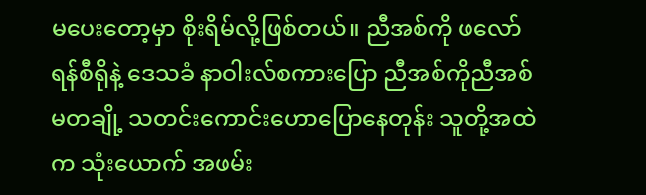မပေးတော့မှာ စိုးရိမ်လို့ဖြစ်တယ်။ ညီအစ်ကို ဖလော်ရန်စီရိုနဲ့ ဒေသခံ နာဝါးလ်စကားပြော ညီအစ်ကိုညီအစ်မတချို့ သတင်းကောင်းဟောပြောနေတုန်း သူတို့အထဲက သုံးယောက် အဖမ်း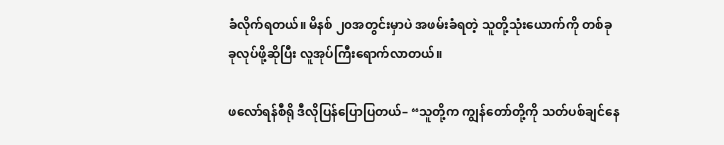ခံလိုက်ရတယ်။ မိနစ် ၂၀အတွင်းမှာပဲ အဖမ်းခံရတဲ့ သူတို့သုံးယောက်ကို တစ်ခုခုလုပ်ဖို့ဆိုပြီး လူအုပ်ကြီးရောက်လာတယ်။

ဖလော်ရန်စီရို ဒီလိုပြန်ပြောပြတယ်– “သူတို့က ကျွန်တော်တို့ကို သတ်ပစ်ချင်နေ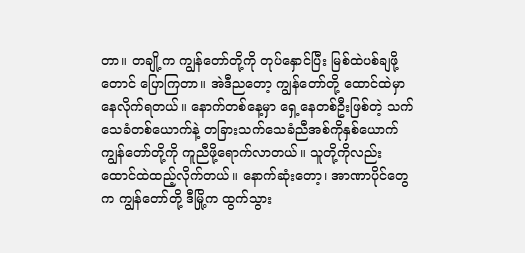တာ။ တချို့က ကျွန်တော်တို့ကို တုပ်နှောင်ပြီး မြစ်ထဲပစ်ချဖို့တောင် ပြောကြတာ။ အဲဒီညတော့ ကျွန်တော်တို့ ထောင်ထဲမှာ နေလိုက်ရတယ်။ နောက်တစ်နေ့မှာ ရှေ့နေတစ်ဦးဖြစ်တဲ့ သက်သေခံတစ်ယောက်နဲ့ တခြားသက်သေခံညီအစ်ကိုနှစ်ယောက် ကျွန်တော်တို့ကို ကူညီဖို့ရောက်လာတယ်။ သူတို့ကိုလည်း ထောင်ထဲထည့်လိုက်တယ်။ နောက်ဆုံးတော့၊ အာဏာပိုင်တွေက ကျွန်တော်တို့ ဒီမြို့က ထွက်သွား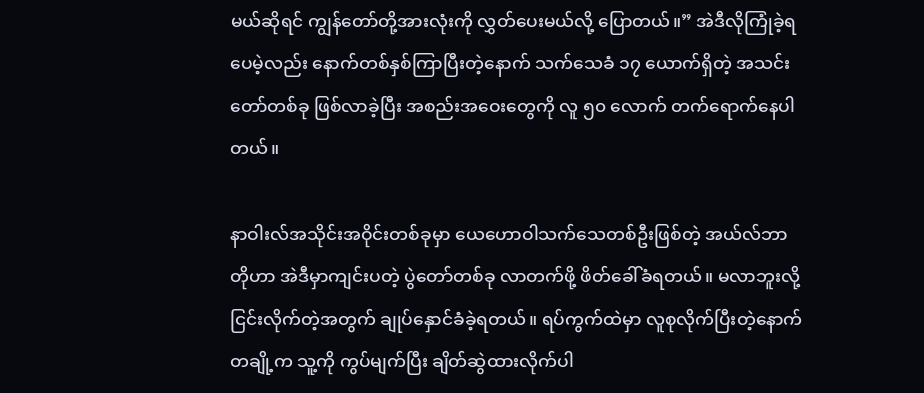မယ်ဆိုရင် ကျွန်တော်တို့အားလုံးကို လွှတ်ပေးမယ်လို့ ပြောတယ်။” အဲဒီလိုကြုံခဲ့ရပေမဲ့လည်း နောက်တစ်နှစ်ကြာပြီးတဲ့နောက် သက်သေခံ ၁၇ ယောက်ရှိတဲ့ အသင်းတော်တစ်ခု ဖြစ်လာခဲ့ပြီး အစည်းအဝေးတွေကို လူ ၅၀ လောက် တက်ရောက်နေပါတယ်။

နာဝါးလ်အသိုင်းအဝိုင်းတစ်ခုမှာ ယေဟောဝါသက်သေတစ်ဦးဖြစ်တဲ့ အယ်လ်ဘာတိုဟာ အဲဒီမှာကျင်းပတဲ့ ပွဲတော်တစ်ခု လာတက်ဖို့ ဖိတ်ခေါ်ခံရတယ်။ မလာဘူးလို့ ငြင်းလိုက်တဲ့အတွက် ချုပ်နှောင်ခံခဲ့ရတယ်။ ရပ်ကွက်ထဲမှာ လူစုလိုက်ပြီးတဲ့နောက် တချို့က သူ့ကို ကွပ်မျက်ပြီး ချိတ်ဆွဲထားလိုက်ပါ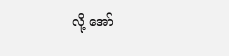လို့ အော်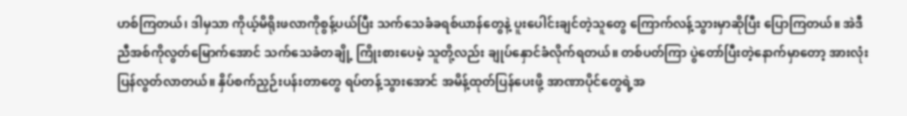ဟစ်ကြတယ်၊ ဒါမှသာ ကိုယ့်မိရိုးဖလာကိုစွန့်ပယ်ပြီး သက်သေခံခရစ်ယာန်တွေနဲ့ ပူးပေါင်းချင်တဲ့သူတွေ ကြောက်လန့်သွားမှာဆိုပြီး ပြောကြတယ်။ အဲဒီညီအစ်ကိုလွတ်မြောက်အောင် သက်သေခံတချို့ ကြိုးစားပေမဲ့ သူတို့လည်း ချုပ်နှောင်ခံလိုက်ရတယ်။ တစ်ပတ်ကြာ ပွဲတော်ပြီးတဲ့နောက်မှာတော့ အားလုံး ပြန်လွတ်လာတယ်။ နှိပ်စက်ညှဉ်းပန်းတာတွေ ရပ်တန့်သွားအောင် အမိန့်ထုတ်ပြန်ပေးဖို့ အာဏာပိုင်တွေရဲ့အ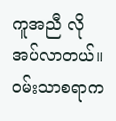ကူအညီ လိုအပ်လာတယ်။ ဝမ်းသာစရာက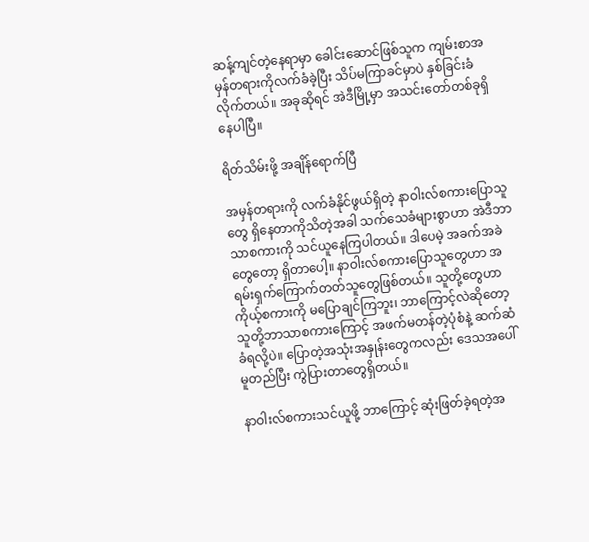ဆန့်ကျင်တဲ့နေရာမှာ ခေါင်းဆောင်ဖြစ်သူက ကျမ်းစာအမှန်တရားကိုလက်ခံခဲ့ပြီး သိပ်မကြာခင်မှာပဲ နှစ်ခြင်းခံလိုက်တယ်။ အခုဆိုရင် အဲဒီမြို့မှာ အသင်းတော်တစ်ခုရှိနေပါပြီ။

ရိတ်သိမ်းဖို့ အချိန်ရောက်ပြီ

အမှန်တရားကို လက်ခံနိုင်ဖွယ်ရှိတဲ့ နာဝါးလ်စကားပြောသူတွေ ရှိနေတာကိုသိတဲ့အခါ သက်သေခံများစွာဟာ အဲဒီဘာသာစကားကို သင်ယူနေကြပါတယ်။ ဒါပေမဲ့ အခက်အခဲတွေတော့ ရှိတာပေါ့။ နာဝါးလ်စကားပြောသူတွေဟာ အရမ်းရှက်ကြောက်တတ်သူတွေဖြစ်တယ်။ သူတို့တွေဟာ ကိုယ့်စကားကို မပြောချင်ကြဘူး၊ ဘာကြောင့်လဲဆိုတော့ သူတို့ဘာသာစကားကြောင့် အဖက်မတန်တဲ့ပုံစံနဲ့ ဆက်ဆံခံရလို့ပဲ။ ပြောတဲ့အသုံးအနှုန်းတွေကလည်း ဒေသအပေါ်မူတည်ပြီး ကွဲပြားတာတွေရှိတယ်။

နာဝါးလ်စကားသင်ယူဖို့ ဘာကြောင့် ဆုံးဖြတ်ခဲ့ရတဲ့အ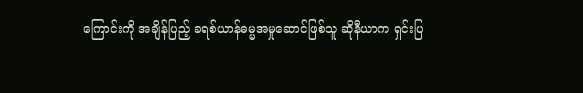ကြောင်းကို အချိန်ပြည့် ခရစ်ယာန်ဓမ္မအမှုဆောင်ဖြစ်သူ ဆိုနီယာက ရှင်းပြ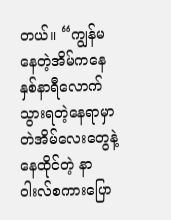တယ်။ “ကျွန်မနေတဲ့အိမ်ကနေ နှစ်နာရီလောက် သွားရတဲ့နေရာမှာ တဲအိမ်လေးတွေနဲ့နေထိုင်တဲ့ နာဝါးလ်စကားပြော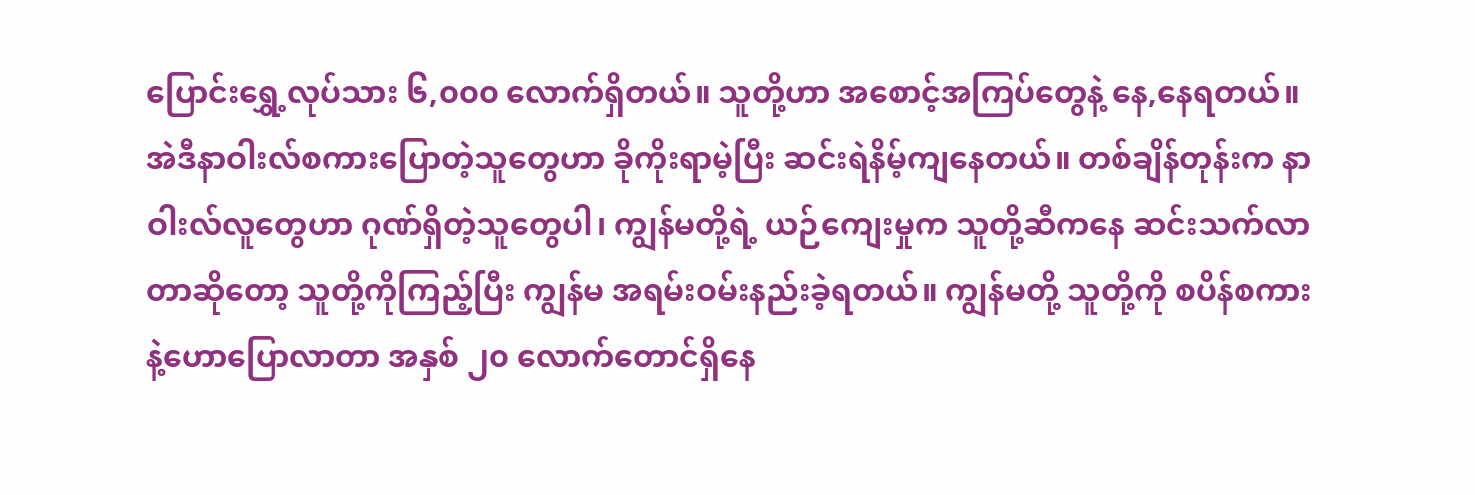ပြောင်းရွှေ့လုပ်သား ၆,၀၀၀ လောက်ရှိတယ်။ သူတို့ဟာ အစောင့်အကြပ်တွေနဲ့ နေ,နေရတယ်။ အဲဒီနာဝါးလ်စကားပြောတဲ့သူတွေဟာ ခိုကိုးရာမဲ့ပြီး ဆင်းရဲနိမ့်ကျနေတယ်။ တစ်ချိန်တုန်းက နာဝါးလ်လူတွေဟာ ဂုဏ်ရှိတဲ့သူတွေပါ၊ ကျွန်မတို့ရဲ့ ယဉ်ကျေးမှုက သူတို့ဆီကနေ ဆင်းသက်လာတာဆိုတော့ သူတို့ကိုကြည့်ပြီး ကျွန်မ အရမ်းဝမ်းနည်းခဲ့ရတယ်။ ကျွန်မတို့ သူတို့ကို စပိန်စကားနဲ့ဟောပြောလာတာ အနှစ် ၂၀ လောက်တောင်ရှိနေ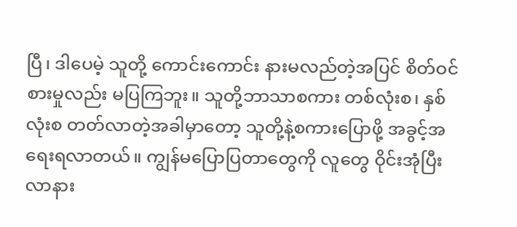ပြီ၊ ဒါပေမဲ့ သူတို့ ကောင်းကောင်း နားမလည်တဲ့အပြင် စိတ်ဝင်စားမှုလည်း မပြကြဘူး။ သူတို့ဘာသာစကား တစ်လုံးစ၊ နှစ်လုံးစ တတ်လာတဲ့အခါမှာတော့ သူတို့နဲ့စကားပြောဖို့ အခွင့်အရေးရလာတယ်။ ကျွန်မပြောပြတာတွေကို လူတွေ ဝိုင်းအုံပြီး လာနား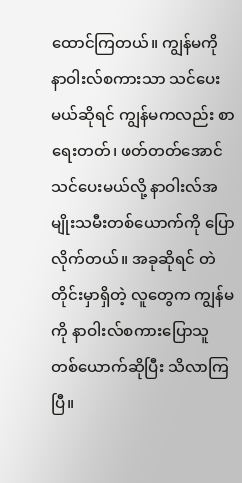ထောင်ကြတယ်။ ကျွန်မကို နာဝါးလ်စကားသာ သင်ပေးမယ်ဆိုရင် ကျွန်မကလည်း စာရေးတတ်၊ ဖတ်တတ်အောင် သင်ပေးမယ်လို့ နာဝါးလ်အမျိုးသမီးတစ်ယောက်ကို ပြောလိုက်တယ်။ အခုဆိုရင် တဲတိုင်းမှာရှိတဲ့ လူတွေက ကျွန်မကို နာဝါးလ်စကားပြောသူတစ်ယောက်ဆိုပြီး သိလာကြပြီ။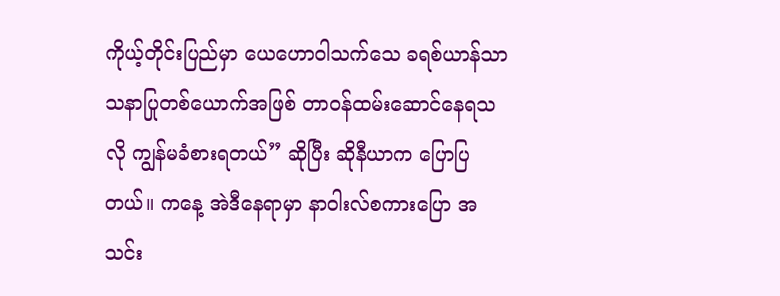ကိုယ့်တိုင်းပြည်မှာ ယေဟောဝါသက်သေ ခရစ်ယာန်သာသနာပြုတစ်ယောက်အဖြစ် တာဝန်ထမ်းဆောင်နေရသလို ကျွန်မခံစားရတယ်” ဆိုပြီး ဆိုနီယာက ပြောပြတယ်။ ကနေ့ အဲဒီနေရာမှာ နာဝါးလ်စကားပြော အသင်း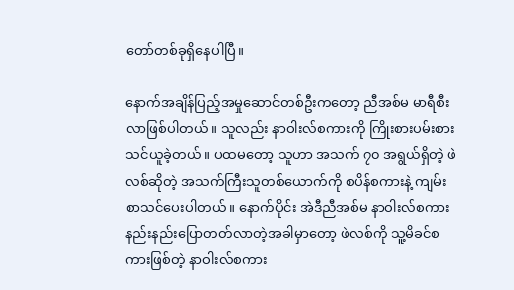တော်တစ်ခုရှိနေပါပြီ။

နောက်အချိန်ပြည့်အမှုဆောင်တစ်ဦးကတော့ ညီအစ်မ မာရီစီးလာဖြစ်ပါတယ်။ သူလည်း နာဝါးလ်စကားကို ကြိုးစားပမ်းစား သင်ယူခဲ့တယ်။ ပထမတော့ သူဟာ အသက် ၇၀ အရွယ်ရှိတဲ့ ဖဲလစ်ဆိုတဲ့ အသက်ကြီးသူတစ်ယောက်ကို စပိန်စကားနဲ့ ကျမ်းစာသင်ပေးပါတယ်။ နောက်ပိုင်း အဲဒီညီအစ်မ နာဝါးလ်စကား နည်းနည်းပြောတတ်လာတဲ့အခါမှာတော့ ဖဲလစ်ကို သူ့မိခင်စကားဖြစ်တဲ့ နာဝါးလ်စကား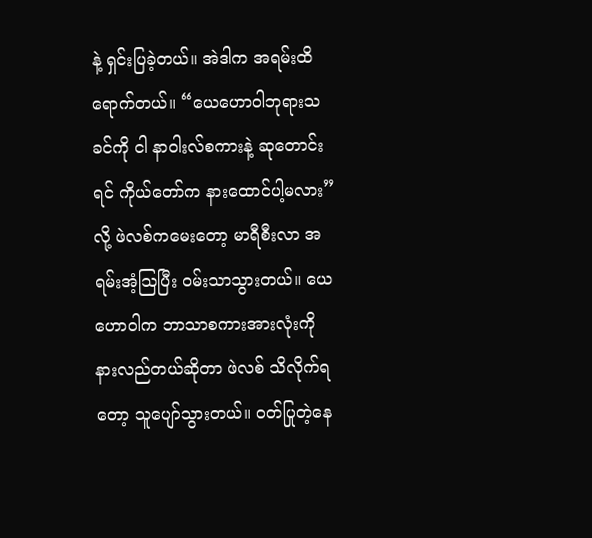နဲ့ ရှင်းပြခဲ့တယ်။ အဲဒါက အရမ်းထိရောက်တယ်။ “ယေဟောဝါဘုရားသခင်ကို ငါ နာဝါးလ်စကားနဲ့ ဆုတောင်းရင် ကိုယ်တော်က နားထောင်ပါ့မလား” လို့ ဖဲလစ်ကမေးတော့ မာရီစီးလာ အရမ်းအံ့သြပြီး ဝမ်းသာသွားတယ်။ ယေဟောဝါက ဘာသာစကားအားလုံးကို နားလည်တယ်ဆိုတာ ဖဲလစ် သိလိုက်ရတော့ သူပျော်သွားတယ်။ ဝတ်ပြုတဲ့နေ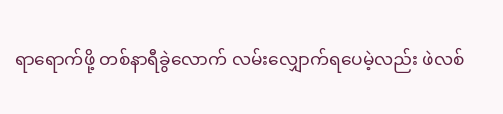ရာရောက်ဖို့ တစ်နာရီခွဲလောက် လမ်းလျှောက်ရပေမဲ့လည်း ဖဲလစ်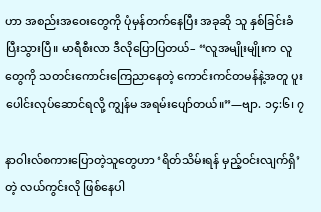ဟာ အစည်းအဝေးတွေကို ပုံမှန်တက်နေပြီး အခုဆို သူ နှစ်ခြင်းခံပြီးသွားပြီ။ မာရီစီးလာ ဒီလိုပြောပြတယ်– “လူအမျိုးမျိုးက လူတွေကို သတင်းကောင်းကြေညာနေတဲ့ ကောင်းကင်တမန်နဲ့အတူ ပူးပေါင်းလုပ်ဆောင်ရလို့ ကျွန်မ အရမ်းပျော်တယ်။”—ဗျာ. ၁၄:၆၊ ၇

နာဝါးလ်စကားပြောတဲ့သူတွေဟာ ‘ရိတ်သိမ်းရန် မှည့်ဝင်းလျက်ရှိ’ တဲ့ လယ်ကွင်းလို ဖြစ်နေပါ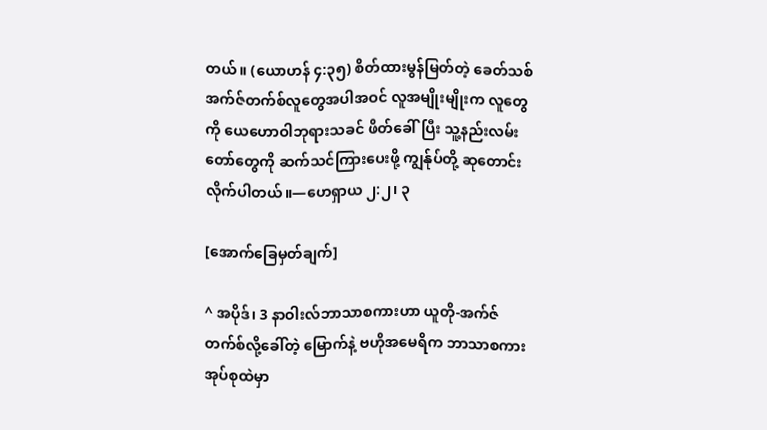တယ်။ (ယောဟန် ၄:၃၅) စိတ်ထားမွန်မြတ်တဲ့ ခေတ်သစ် အက်ဇ်တက်စ်လူတွေအပါအဝင် လူအမျိုးမျိုးက လူတွေကို ယေဟောဝါဘုရားသခင် ဖိတ်ခေါ်ပြီး သူ့နည်းလမ်းတော်တွေကို ဆက်သင်ကြားပေးဖို့ ကျွန်ုပ်တို့ ဆုတောင်းလိုက်ပါတယ်။—ဟေရှာယ ၂:၂၊ ၃

[အောက်ခြေမှတ်ချက်]

^ အပိုဒ်၊ 3 နာဝါးလ်ဘာသာစကားဟာ ယူတို-အက်ဇ်တက်စ်လို့ခေါ်တဲ့ မြောက်နဲ့ ဗဟိုအမေရိက ဘာသာစကားအုပ်စုထဲမှာ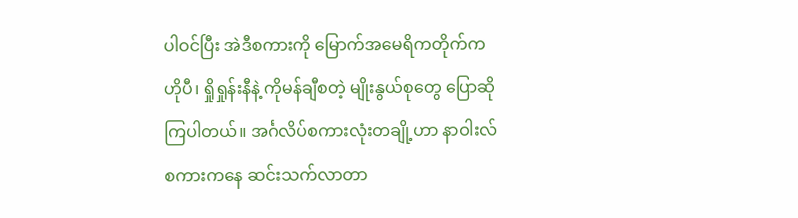ပါဝင်ပြီး အဲဒီစကားကို မြောက်အမေရိကတိုက်က ဟိုပီ၊ ရှိုရှုန်းနီနဲ့ ကိုမန်ချီစတဲ့ မျိုးနွယ်စုတွေ ပြောဆိုကြပါတယ်။ အင်္ဂလိပ်စကားလုံးတချို့ဟာ နာဝါးလ်စကားကနေ ဆင်းသက်လာတာ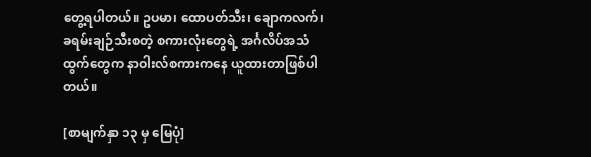တွေ့ရပါတယ်။ ဥပမာ၊ ထောပတ်သီး၊ ချောကလက်၊ ခရမ်းချဉ်သီးစတဲ့ စကားလုံးတွေရဲ့ အင်္ဂလိပ်အသံထွက်တွေက နာဝါးလ်စကားကနေ ယူထားတာဖြစ်ပါတယ်။

[စာမျက်နှာ ၁၃ မှ မြေပုံ]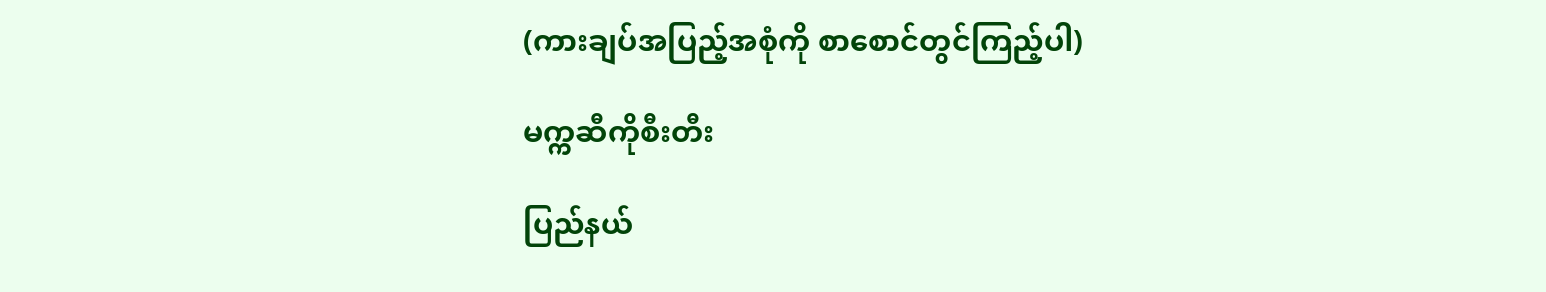(ကားချပ်အပြည့်အစုံကို စာစောင်တွင်ကြည့်ပါ)

မက္ကဆီကိုစီးတီး

ပြည်နယ်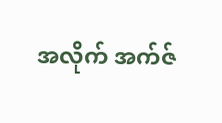အလိုက် အက်ဇ်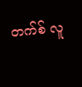တက်စ် လူ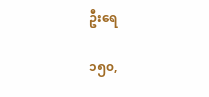ဦးရေ

၁၅၀,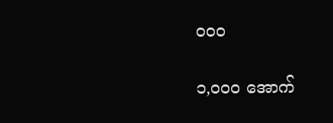၀၀၀

၁,၀၀၀ အောက်